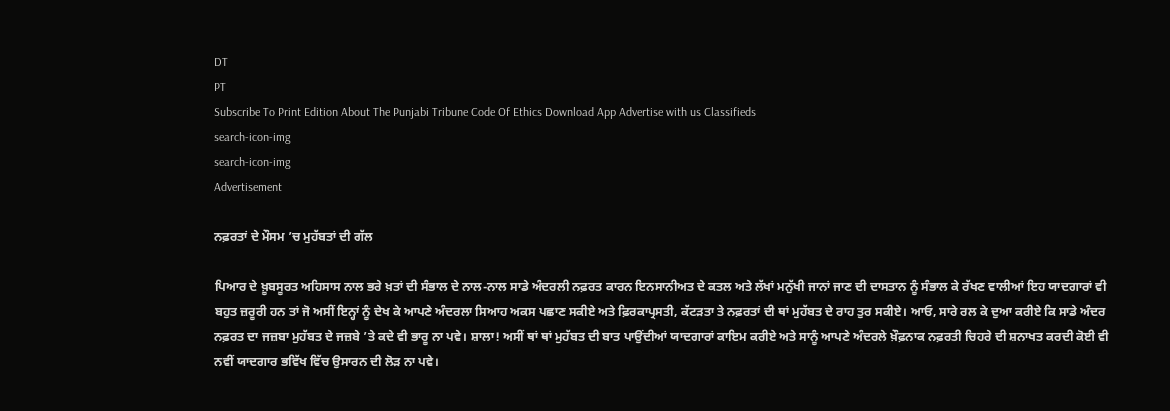DT
PT
Subscribe To Print Edition About The Punjabi Tribune Code Of Ethics Download App Advertise with us Classifieds
search-icon-img
search-icon-img
Advertisement

ਨਫ਼ਰਤਾਂ ਦੇ ਮੌਸਮ ’ਚ ਮੁਹੱਬਤਾਂ ਦੀ ਗੱਲ

ਪਿਆਰ ਦੇ ਖ਼ੂਬਸੂਰਤ ਅਹਿਸਾਸ ਨਾਲ ਭਰੇ ਖ਼ਤਾਂ ਦੀ ਸੰਭਾਲ ਦੇ ਨਾਲ-ਨਾਲ ਸਾਡੇ ਅੰਦਰਲੀ ਨਫ਼ਰਤ ਕਾਰਨ ਇਨਸਾਨੀਅਤ ਦੇ ਕਤਲ ਅਤੇ ਲੱਖਾਂ ਮਨੁੱਖੀ ਜਾਨਾਂ ਜਾਣ ਦੀ ਦਾਸਤਾਨ ਨੂੰ ਸੰਭਾਲ ਕੇ ਰੱਖਣ ਵਾਲੀਆਂ ਇਹ ਯਾਦਗਾਰਾਂ ਵੀ ਬਹੁਤ ਜ਼ਰੂਰੀ ਹਨ ਤਾਂ ਜੋ ਅਸੀਂ ਇਨ੍ਹਾਂ ਨੂੰ ਦੇਖ ਕੇ ਆਪਣੇ ਅੰਦਰਲਾ ਸਿਆਹ ਅਕਸ ਪਛਾਣ ਸਕੀਏ ਅਤੇ ਫ਼ਿਰਕਾਪ੍ਰਸਤੀ, ਕੱਟਡ਼ਤਾ ਤੇ ਨਫ਼ਰਤਾਂ ਦੀ ਥਾਂ ਮੁਹੱਬਤ ਦੇ ਰਾਹ ਤੁਰ ਸਕੀਏ। ਆਓ, ਸਾਰੇ ਰਲ ਕੇ ਦੁਆ ਕਰੀਏ ਕਿ ਸਾਡੇ ਅੰਦਰ ਨਫ਼ਰਤ ਦਾ ਜਜ਼ਬਾ ਮੁਹੱਬਤ ਦੇ ਜਜ਼ਬੇ ’ਤੇ ਕਦੇ ਵੀ ਭਾਰੂ ਨਾ ਪਵੇ। ਸ਼ਾਲਾ! ਅਸੀਂ ਥਾਂ ਥਾਂ ਮੁਹੱਬਤ ਦੀ ਬਾਤ ਪਾਉਂਦੀਆਂ ਯਾਦਗਾਰਾਂ ਕਾਇਮ ਕਰੀਏ ਅਤੇ ਸਾਨੂੰ ਆਪਣੇ ਅੰਦਰਲੇ ਖ਼ੌਫ਼ਨਾਕ ਨਫ਼ਰਤੀ ਚਿਹਰੇ ਦੀ ਸ਼ਨਾਖਤ ਕਰਦੀ ਕੋਈ ਵੀ ਨਵੀਂ ਯਾਦਗਾਰ ਭਵਿੱਖ ਵਿੱਚ ਉਸਾਰਨ ਦੀ ਲੋਡ਼ ਨਾ ਪਵੇ।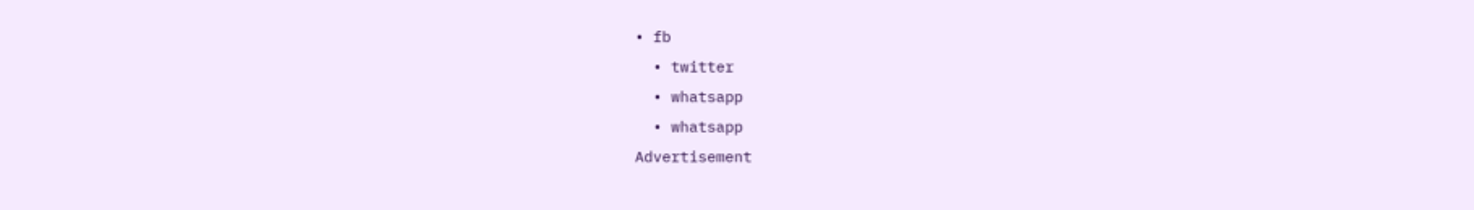• fb
  • twitter
  • whatsapp
  • whatsapp
Advertisement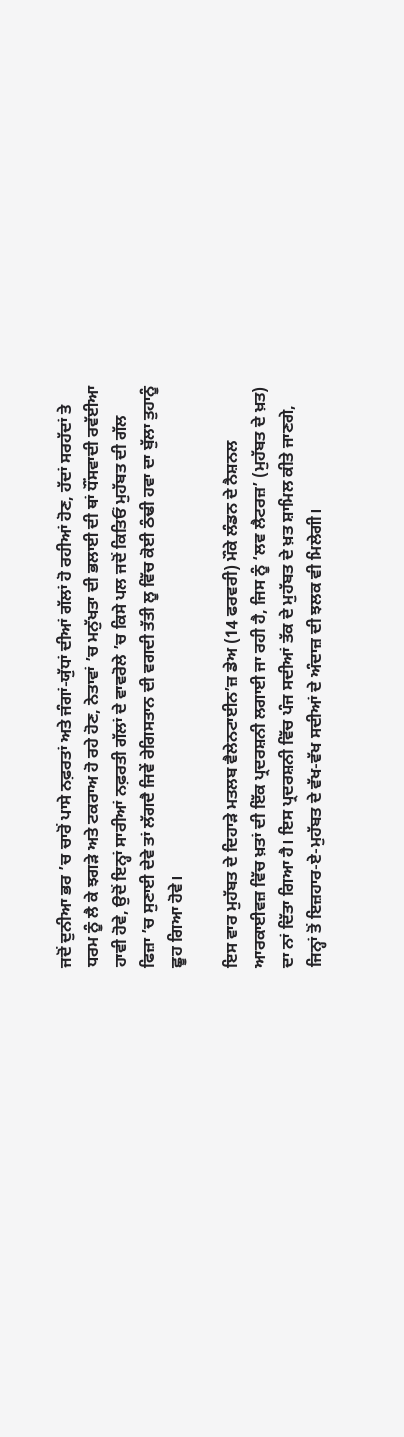ਜਦੋਂ ਦੁਨੀਆ ਭਰ ’ਚ ਚਾਰੋਂ ਪਾਸੇ ਨਫ਼ਰਤਾਂ ਅਤੇ ਜੰਗਾਂ-ਯੁੱਧਾਂ ਦੀਆਂ ਗੱਲਾਂ ਹੋ ਰਹੀਆਂ ਹੋਣ, ਹੱਦਾਂ ਸਰਹੱਦਾਂ ਤੇ ਧਰਮ ਨੂੰ ਲੈ ਕੇ ਝਗੜੇ ਅਤੇ ਟਕਰਾਅ ਹੋ ਰਹੇ ਹੋਣ, ਨੇਤਾਵਾਂ ’ਚ ਮਨੁੱਖਤਾ ਦੀ ਭਲਾਈ ਦੀ ਥਾਂ ਧੌਂਸਵਾਦੀ ਰਵੱਈਆ ਹਾਵੀ ਹੋਵੇ, ਉਦੋਂ ਇਨ੍ਹਾਂ ਸਾਰੀਆਂ ਨਫ਼ਰਤੀ ਗੱਲਾਂ ਦੇ ਵਾਵਰੋਲੇ ’ਚ ਕਿਸੇ ਪਲ ਜਦੋਂ ਕਿਤਿਓਂ ਮੁਹੱਬਤ ਦੀ ਗੱਲ ਫਿਜ਼ਾ ’ਚ ਸੁਣਾਈ ਦੇਵੇ ਤਾਂ ਲੱਗਦੈ ਜਿਵੇਂ ਰੇਗਿਸਤਾਨ ਦੀ ਵਗਦੀ ਤੱਤੀ ਲੂ ਵਿੱਚ ਕੋਈ ਠੰਢੀ ਹਵਾ ਦਾ ਬੁੱਲਾ ਤੁਹਾਨੂੰ ਛੂਹ ਗਿਆ ਹੋਵੇ।

ਇਸ ਵਾਰ ਮੁਹੱਬਤ ਦੇ ਦਿਹਾੜੇ ਮਤਲਬ ਵੈਲੇਨਟਾਈਨ’ਜ਼ ਡੇਅ (14 ਫਰਵਰੀ) ਮੌਕੇ ਲੰਡਨ ਦੇ ਨੈਸ਼ਨਲ ਆਰਕਾਈਵਜ਼ ਵਿੱਚ ਖ਼ਤਾਂ ਦੀ ਇੱਕ ਪ੍ਰਦਰਸ਼ਨੀ ਲਗਾਈ ਜਾ ਰਹੀ ਹੈ, ਜਿਸ ਨੂੰ ‘ਲਵ ਲੈਟਰਜ਼’ (ਮੁਹੱਬਤ ਦੇ ਖ਼ਤ) ਦਾ ਨਾਂ ਦਿੱਤਾ ਗਿਆ ਹੈ। ਇਸ ਪ੍ਰਦਰਸ਼ਨੀ ਵਿੱਚ ਪੰਜ ਸਦੀਆਂ ਤੱਕ ਦੇ ਮੁਹੱਬਤ ਦੇ ਖ਼ਤ ਸ਼ਾਮਿਲ ਕੀਤੇ ਜਾਣਗੇ, ਜਿਨ੍ਹਾਂ ਤੋਂ ਇਜ਼ਹਾਰ-ਏ-ਮੁਹੱਬਤ ਦੇ ਵੱਖ-ਵੱਖ ਸਦੀਆਂ ਦੇ ਅੰਦਾਜ਼ ਦੀ ਝਲਕ ਵੀ ਮਿਲੇਗੀ।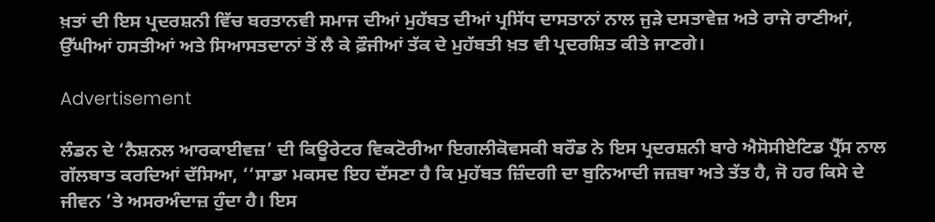ਖ਼ਤਾਂ ਦੀ ਇਸ ਪ੍ਰਦਰਸ਼ਨੀ ਵਿੱਚ ਬਰਤਾਨਵੀ ਸਮਾਜ ਦੀਆਂ ਮੁਹੱਬਤ ਦੀਆਂ ਪ੍ਰਸਿੱਧ ਦਾਸਤਾਨਾਂ ਨਾਲ ਜੁੜੇ ਦਸਤਾਵੇਜ਼ ਅਤੇ ਰਾਜੇ ਰਾਣੀਆਂ, ਉੱਘੀਆਂ ਹਸਤੀਆਂ ਅਤੇ ਸਿਆਸਤਦਾਨਾਂ ਤੋਂ ਲੈ ਕੇ ਫ਼ੌਜੀਆਂ ਤੱਕ ਦੇ ਮੁਹੱਬਤੀ ਖ਼ਤ ਵੀ ਪ੍ਰਦਰਸ਼ਿਤ ਕੀਤੇ ਜਾਣਗੇ।

Advertisement

ਲੰਡਨ ਦੇ ‘ਨੈਸ਼ਨਲ ਆਰਕਾਈਵਜ਼’ ਦੀ ਕਿਊਰੇਟਰ ਵਿਕਟੋਰੀਆ ਇਗਲੀਕੋਵਸਕੀ ਬਰੌਡ ਨੇ ਇਸ ਪ੍ਰਦਰਸ਼ਨੀ ਬਾਰੇ ਐਸੋਸੀਏਟਿਡ ਪ੍ਰੈੱਸ ਨਾਲ ਗੱਲਬਾਤ ਕਰਦਿਆਂ ਦੱਸਿਆ, ‘‘ਸਾਡਾ ਮਕਸਦ ਇਹ ਦੱਸਣਾ ਹੈ ਕਿ ਮੁਹੱਬਤ ਜ਼ਿੰਦਗੀ ਦਾ ਬੁਨਿਆਦੀ ਜਜ਼ਬਾ ਅਤੇ ਤੱਤ ਹੈ, ਜੋ ਹਰ ਕਿਸੇ ਦੇ ਜੀਵਨ ’ਤੇ ਅਸਰਅੰਦਾਜ਼ ਹੁੰਦਾ ਹੈ। ਇਸ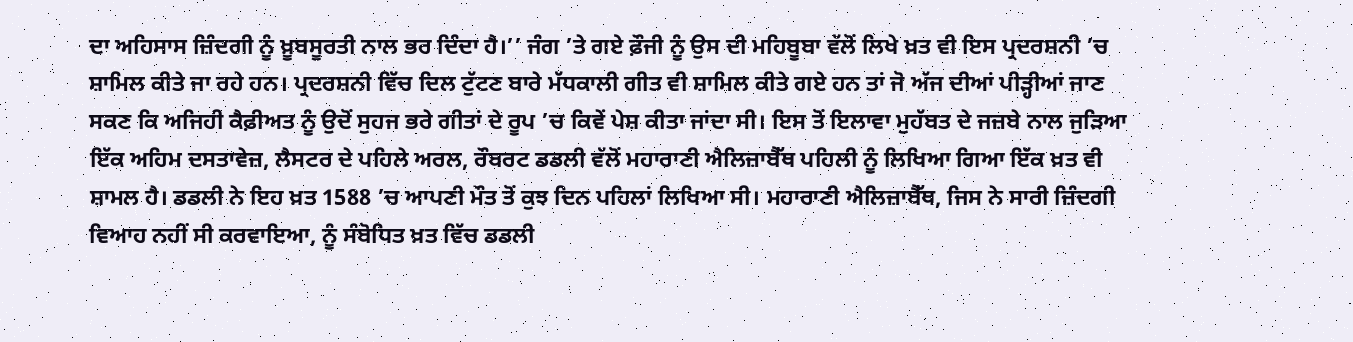ਦਾ ਅਹਿਸਾਸ ਜ਼ਿੰਦਗੀ ਨੂੰ ਖ਼ੂਬਸੂਰਤੀ ਨਾਲ ਭਰ ਦਿੰਦਾ ਹੈ।’’ ਜੰਗ ’ਤੇ ਗਏ ਫ਼ੌਜੀ ਨੂੰ ਉਸ ਦੀ ਮਹਿਬੂਬਾ ਵੱਲੋਂ ਲਿਖੇ ਖ਼ਤ ਵੀ ਇਸ ਪ੍ਰਦਰਸ਼ਨੀ ’ਚ ਸ਼ਾਮਿਲ ਕੀਤੇ ਜਾ ਰਹੇ ਹਨ। ਪ੍ਰਦਰਸ਼ਨੀ ਵਿੱਚ ਦਿਲ ਟੁੱਟਣ ਬਾਰੇ ਮੱਧਕਾਲੀ ਗੀਤ ਵੀ ਸ਼ਾਮਿਲ ਕੀਤੇ ਗਏ ਹਨ ਤਾਂ ਜੋ ਅੱਜ ਦੀਆਂ ਪੀੜ੍ਹੀਆਂ ਜਾਣ ਸਕਣ ਕਿ ਅਜਿਹੀ ਕੈਫ਼ੀਅਤ ਨੂੰ ਉਦੋਂ ਸੁਹਜ ਭਰੇ ਗੀਤਾਂ ਦੇ ਰੂਪ ’ਚ ਕਿਵੇਂ ਪੇਸ਼ ਕੀਤਾ ਜਾਂਦਾ ਸੀ। ਇਸ ਤੋਂ ਇਲਾਵਾ ਮੁਹੱਬਤ ਦੇ ਜਜ਼ਬੇ ਨਾਲ ਜੁੜਿਆ ਇੱਕ ਅਹਿਮ ਦਸਤਾਵੇਜ਼, ਲੈਸਟਰ ਦੇ ਪਹਿਲੇ ਅਰਲ, ਰੌਬਰਟ ਡਡਲੀ ਵੱਲੋਂ ਮਹਾਰਾਣੀ ਐਲਿਜ਼ਾਬੈੱਥ ਪਹਿਲੀ ਨੂੰ ਲਿਖਿਆ ਗਿਆ ਇੱਕ ਖ਼ਤ ਵੀ ਸ਼ਾਮਲ ਹੈ। ਡਡਲੀ ਨੇ ਇਹ ਖ਼ਤ 1588 ’ਚ ਆਪਣੀ ਮੌਤ ਤੋਂ ਕੁਝ ਦਿਨ ਪਹਿਲਾਂ ਲਿਖਿਆ ਸੀ। ਮਹਾਰਾਣੀ ਐਲਿਜ਼ਾਬੈੱਥ, ਜਿਸ ਨੇ ਸਾਰੀ ਜ਼ਿੰਦਗੀ ਵਿਆਹ ਨਹੀਂ ਸੀ ਕਰਵਾਇਆ, ਨੂੰ ਸੰਬੋਧਿਤ ਖ਼ਤ ਵਿੱਚ ਡਡਲੀ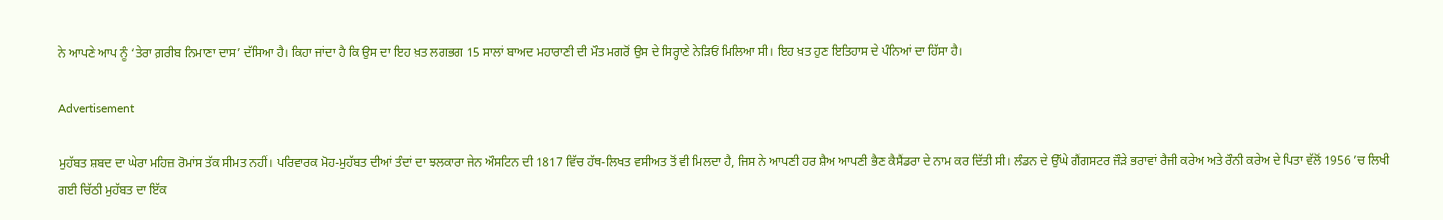ਨੇ ਆਪਣੇ ਆਪ ਨੂੰ ‘ਤੇਰਾ ਗ਼ਰੀਬ ਨਿਮਾਣਾ ਦਾਸ’ ਦੱਸਿਆ ਹੈ। ਕਿਹਾ ਜਾਂਦਾ ਹੈ ਕਿ ਉਸ ਦਾ ਇਹ ਖ਼ਤ ਲਗਭਗ 15 ਸਾਲਾਂ ਬਾਅਦ ਮਹਾਰਾਣੀ ਦੀ ਮੌਤ ਮਗਰੋਂ ਉਸ ਦੇ ਸਿਰ੍ਹਾਣੇ ਨੇੜਿਓਂ ਮਿਲਿਆ ਸੀ। ਇਹ ਖ਼ਤ ਹੁਣ ਇਤਿਹਾਸ ਦੇ ਪੰਨਿਆਂ ਦਾ ਹਿੱਸਾ ਹੈ।

Advertisement

ਮੁਹੱਬਤ ਸ਼ਬਦ ਦਾ ਘੇਰਾ ਮਹਿਜ਼ ਰੋਮਾਂਸ ਤੱਕ ਸੀਮਤ ਨਹੀਂ। ਪਰਿਵਾਰਕ ਮੋਹ-ਮੁਹੱਬਤ ਦੀਆਂ ਤੰਦਾਂ ਦਾ ਝਲਕਾਰਾ ਜੇਨ ਔਸਟਿਨ ਦੀ 1817 ਵਿੱਚ ਹੱਥ-ਲਿਖਤ ਵਸੀਅਤ ਤੋਂ ਵੀ ਮਿਲਦਾ ਹੈ, ਜਿਸ ਨੇ ਆਪਣੀ ਹਰ ਸ਼ੈਅ ਆਪਣੀ ਭੈਣ ਕੈਸੈਂਡਰਾ ਦੇ ਨਾਮ ਕਰ ਦਿੱਤੀ ਸੀ। ਲੰਡਨ ਦੇ ਉੱਘੇ ਗੈਂਗਸਟਰ ਜੌੜੇ ਭਰਾਵਾਂ ਰੈਜੀ ਕਰੇਅ ਅਤੇ ਰੌਨੀ ਕਰੇਅ ਦੇ ਪਿਤਾ ਵੱਲੋਂ 1956 ’ਚ ਲਿਖੀ ਗਈ ਚਿੱਠੀ ਮੁਹੱਬਤ ਦਾ ਇੱਕ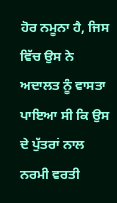ਹੋਰ ਨਮੂਨਾ ਹੈ, ਜਿਸ ਵਿੱਚ ਉਸ ਨੇ ਅਦਾਲਤ ਨੂੰ ਵਾਸਤਾ ਪਾਇਆ ਸੀ ਕਿ ਉਸ ਦੇ ਪੁੱਤਰਾਂ ਨਾਲ ਨਰਮੀ ਵਰਤੀ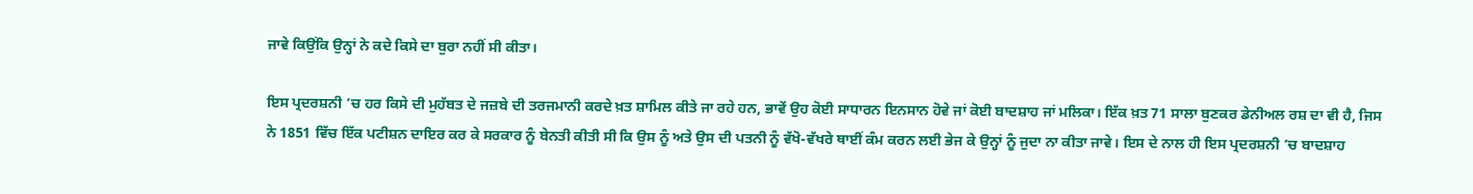ਜਾਵੇ ਕਿਉਂਕਿ ਉਨ੍ਹਾਂ ਨੇ ਕਦੇ ਕਿਸੇ ਦਾ ਬੁਰਾ ਨਹੀਂ ਸੀ ਕੀਤਾ।

ਇਸ ਪ੍ਰਦਰਸ਼ਨੀ ’ਚ ਹਰ ਕਿਸੇ ਦੀ ਮੁਹੱਬਤ ਦੇ ਜਜ਼ਬੇ ਦੀ ਤਰਜਮਾਨੀ ਕਰਦੇ ਖ਼ਤ ਸ਼ਾਮਿਲ ਕੀਤੇ ਜਾ ਰਹੇ ਹਨ, ਭਾਵੇਂ ਉਹ ਕੋਈ ਸਾਧਾਰਨ ਇਨਸਾਨ ਹੋਵੇ ਜਾਂ ਕੋਈ ਬਾਦਸ਼ਾਹ ਜਾਂ ਮਲਿਕਾ। ਇੱਕ ਖ਼ਤ 71 ਸਾਲਾ ਬੁਣਕਰ ਡੇਨੀਅਲ ਰਸ਼ ਦਾ ਵੀ ਹੈ, ਜਿਸ ਨੇ 1851 ਵਿੱਚ ਇੱਕ ਪਟੀਸ਼ਨ ਦਾਇਰ ਕਰ ਕੇ ਸਰਕਾਰ ਨੂੰ ਬੇਨਤੀ ਕੀਤੀ ਸੀ ਕਿ ਉਸ ਨੂੰ ਅਤੇ ਉਸ ਦੀ ਪਤਨੀ ਨੂੰ ਵੱਖੋ-ਵੱਖਰੇ ਥਾਈਂ ਕੰਮ ਕਰਨ ਲਈ ਭੇਜ ਕੇ ਉਨ੍ਹਾਂ ਨੂੰ ਜੁਦਾ ਨਾ ਕੀਤਾ ਜਾਵੇ। ਇਸ ਦੇ ਨਾਲ ਹੀ ਇਸ ਪ੍ਰਦਰਸ਼ਨੀ ’ਚ ਬਾਦਸ਼ਾਹ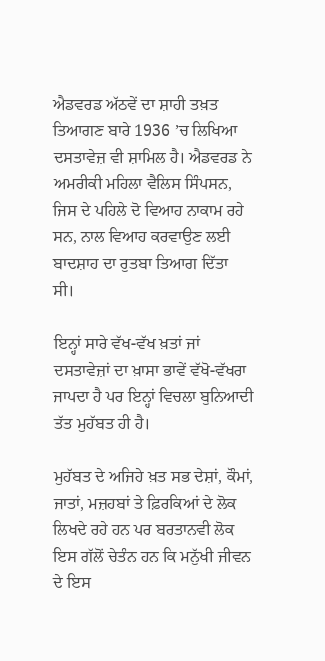ਐਡਵਰਡ ਅੱਠਵੇਂ ਦਾ ਸ਼ਾਹੀ ਤਖ਼ਤ ਤਿਆਗਣ ਬਾਰੇ 1936 ’ਚ ਲਿਖਿਆ ਦਸਤਾਵੇਜ਼ ਵੀ ਸ਼ਾਮਿਲ ਹੈ। ਐਡਵਰਡ ਨੇ ਅਮਰੀਕੀ ਮਹਿਲਾ ਵੈਲਿਸ ਸਿੰਪਸਨ, ਜਿਸ ਦੇ ਪਹਿਲੇ ਦੋ ਵਿਆਹ ਨਾਕਾਮ ਰਹੇ ਸਨ, ਨਾਲ ਵਿਆਹ ਕਰਵਾਉਣ ਲਈ ਬਾਦਸ਼ਾਹ ਦਾ ਰੁਤਬਾ ਤਿਆਗ ਦਿੱਤਾ ਸੀ।

ਇਨ੍ਹਾਂ ਸਾਰੇ ਵੱਖ-ਵੱਖ ਖ਼ਤਾਂ ਜਾਂ ਦਸਤਾਵੇਜ਼ਾਂ ਦਾ ਖ਼ਾਸਾ ਭਾਵੇਂ ਵੱਖੋ-ਵੱਖਰਾ ਜਾਪਦਾ ਹੈ ਪਰ ਇਨ੍ਹਾਂ ਵਿਚਲਾ ਬੁਨਿਆਦੀ ਤੱਤ ਮੁਹੱਬਤ ਹੀ ਹੈ।

ਮੁਹੱਬਤ ਦੇ ਅਜਿਹੇ ਖ਼ਤ ਸਭ ਦੇਸ਼ਾਂ, ਕੌਮਾਂ, ਜਾਤਾਂ, ਮਜ਼ਹਬਾਂ ਤੇ ਫ਼ਿਰਕਿਆਂ ਦੇ ਲੋਕ ਲਿਖਦੇ ਰਹੇ ਹਨ ਪਰ ਬਰਤਾਨਵੀ ਲੋਕ ਇਸ ਗੱਲੋਂ ਚੇਤੰਨ ਹਨ ਕਿ ਮਨੁੱਖੀ ਜੀਵਨ ਦੇ ਇਸ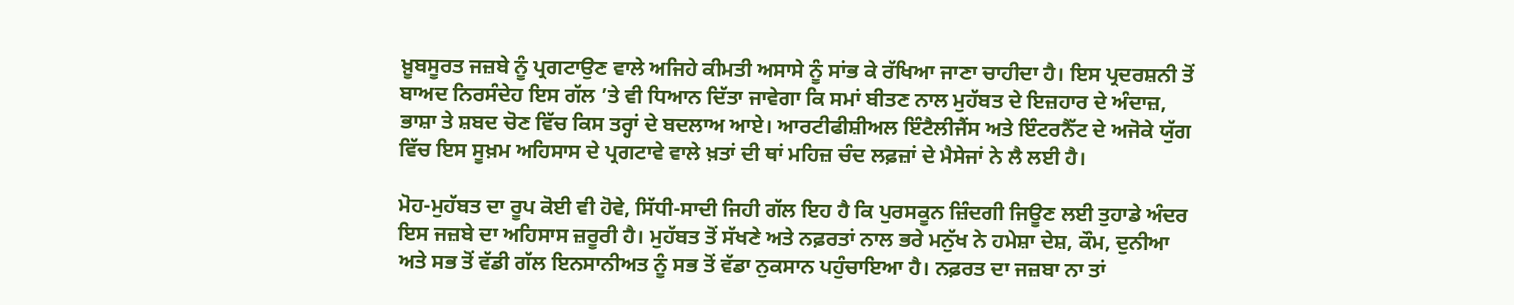ਖ਼ੂਬਸੂਰਤ ਜਜ਼ਬੇ ਨੂੰ ਪ੍ਰਗਟਾਉਣ ਵਾਲੇ ਅਜਿਹੇ ਕੀਮਤੀ ਅਸਾਸੇ ਨੂੰ ਸਾਂਭ ਕੇ ਰੱਖਿਆ ਜਾਣਾ ਚਾਹੀਦਾ ਹੈ। ਇਸ ਪ੍ਰਦਰਸ਼ਨੀ ਤੋਂ ਬਾਅਦ ਨਿਰਸੰਦੇਹ ਇਸ ਗੱਲ ’ਤੇ ਵੀ ਧਿਆਨ ਦਿੱਤਾ ਜਾਵੇਗਾ ਕਿ ਸਮਾਂ ਬੀਤਣ ਨਾਲ ਮੁਹੱਬਤ ਦੇ ਇਜ਼ਹਾਰ ਦੇ ਅੰਦਾਜ਼, ਭਾਸ਼ਾ ਤੇ ਸ਼ਬਦ ਚੋਣ ਵਿੱਚ ਕਿਸ ਤਰ੍ਹਾਂ ਦੇ ਬਦਲਾਅ ਆਏ। ਆਰਟੀਫੀਸ਼ੀਅਲ ਇੰਟੈਲੀਜੈਂਸ ਅਤੇ ਇੰਟਰਨੈੱਟ ਦੇ ਅਜੋਕੇ ਯੁੱਗ ਵਿੱਚ ਇਸ ਸੂਖ਼ਮ ਅਹਿਸਾਸ ਦੇ ਪ੍ਰਗਟਾਵੇ ਵਾਲੇ ਖ਼ਤਾਂ ਦੀ ਥਾਂ ਮਹਿਜ਼ ਚੰਦ ਲਫ਼ਜ਼ਾਂ ਦੇ ਮੈਸੇਜਾਂ ਨੇ ਲੈ ਲਈ ਹੈ।

ਮੋਹ-ਮੁਹੱਬਤ ਦਾ ਰੂਪ ਕੋਈ ਵੀ ਹੋਵੇ, ਸਿੱਧੀ-ਸਾਦੀ ਜਿਹੀ ਗੱਲ ਇਹ ਹੈ ਕਿ ਪੁਰਸਕੂਨ ਜ਼ਿੰਦਗੀ ਜਿਊਣ ਲਈ ਤੁਹਾਡੇ ਅੰਦਰ ਇਸ ਜਜ਼ਬੇ ਦਾ ਅਹਿਸਾਸ ਜ਼ਰੂਰੀ ਹੈ। ਮੁਹੱਬਤ ਤੋਂ ਸੱਖਣੇ ਅਤੇ ਨਫ਼ਰਤਾਂ ਨਾਲ ਭਰੇ ਮਨੁੱਖ ਨੇ ਹਮੇਸ਼ਾ ਦੇਸ਼, ਕੌਮ, ਦੁਨੀਆ ਅਤੇ ਸਭ ਤੋਂ ਵੱਡੀ ਗੱਲ ਇਨਸਾਨੀਅਤ ਨੂੰ ਸਭ ਤੋਂ ਵੱਡਾ ਨੁਕਸਾਨ ਪਹੁੰਚਾਇਆ ਹੈ। ਨਫ਼ਰਤ ਦਾ ਜਜ਼ਬਾ ਨਾ ਤਾਂ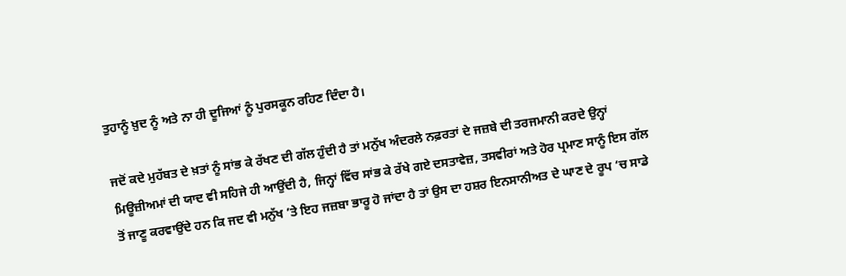ਤੁਹਾਨੂੰ ਖ਼ੁਦ ਨੂੰ ਅਤੇ ਨਾ ਹੀ ਦੂਜਿਆਂ ਨੂੰ ਪੁਰਸਕੂਨ ਰਹਿਣ ਦਿੰਦਾ ਹੈ।

ਜਦੋਂ ਕਦੇ ਮੁਹੱਬਤ ਦੇ ਖ਼ਤਾਂ ਨੂੰ ਸਾਂਭ ਕੇ ਰੱਖਣ ਦੀ ਗੱਲ ਹੁੰਦੀ ਹੈ ਤਾਂ ਮਨੁੱਖ ਅੰਦਰਲੇ ਨਫ਼ਰਤਾਂ ਦੇ ਜਜ਼ਬੇ ਦੀ ਤਰਜਮਾਨੀ ਕਰਦੇ ਉਨ੍ਹਾਂ ਮਿਊਜ਼ੀਅਮਾਂ ਦੀ ਯਾਦ ਵੀ ਸਹਿਜੇ ਹੀ ਆਉਂਦੀ ਹੈ, ਜਿਨ੍ਹਾਂ ਵਿੱਚ ਸਾਂਭ ਕੇ ਰੱਖੇ ਗਏ ਦਸਤਾਵੇਜ਼, ਤਸਵੀਰਾਂ ਅਤੇ ਹੋਰ ਪ੍ਰਮਾਣ ਸਾਨੂੰ ਇਸ ਗੱਲ ਤੋਂ ਜਾਣੂ ਕਰਵਾਉਂਦੇ ਹਨ ਕਿ ਜਦ ਵੀ ਮਨੁੱਖ ’ਤੇ ਇਹ ਜਜ਼ਬਾ ਭਾਰੂ ਹੋ ਜਾਂਦਾ ਹੈ ਤਾਂ ਉਸ ਦਾ ਹਸ਼ਰ ਇਨਸਾਨੀਅਤ ਦੇ ਘਾਣ ਦੇ ਰੂਪ ’ਚ ਸਾਡੇ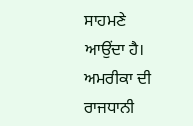ਸਾਹਮਣੇ ਆਉਂਦਾ ਹੈ। ਅਮਰੀਕਾ ਦੀ ਰਾਜਧਾਨੀ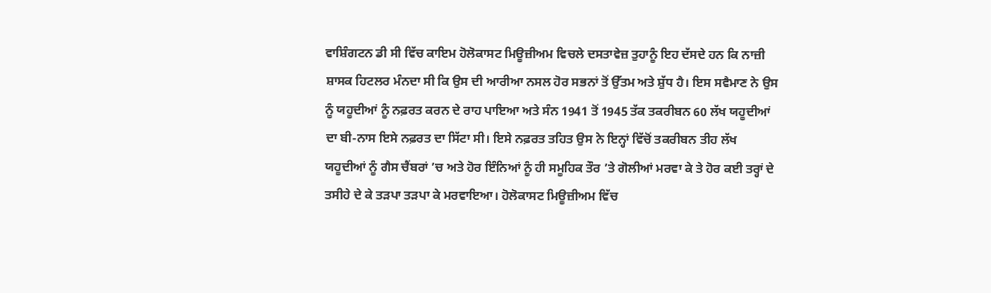ਵਾਸ਼ਿੰਗਟਨ ਡੀ ਸੀ ਵਿੱਚ ਕਾਇਮ ਹੋਲੋਕਾਸਟ ਮਿਊਜ਼ੀਅਮ ਵਿਚਲੇ ਦਸਤਾਵੇਜ਼ ਤੁਹਾਨੂੰ ਇਹ ਦੱਸਦੇ ਹਨ ਕਿ ਨਾਜ਼ੀ ਸ਼ਾਸਕ ਹਿਟਲਰ ਮੰਨਦਾ ਸੀ ਕਿ ਉਸ ਦੀ ਆਰੀਆ ਨਸਲ ਹੋਰ ਸਭਨਾਂ ਤੋਂ ਉੱਤਮ ਅਤੇ ਸ਼ੁੱਧ ਹੈ। ਇਸ ਸਵੈਮਾਣ ਨੇ ਉਸ ਨੂੰ ਯਹੂਦੀਆਂ ਨੂੰ ਨਫ਼ਰਤ ਕਰਨ ਦੇ ਰਾਹ ਪਾਇਆ ਅਤੇ ਸੰਨ 1941 ਤੋਂ 1945 ਤੱਕ ਤਕਰੀਬਨ 60 ਲੱਖ ਯਹੂਦੀਆਂ ਦਾ ਬੀ-ਨਾਸ ਇਸੇ ਨਫ਼ਰਤ ਦਾ ਸਿੱਟਾ ਸੀ। ਇਸੇ ਨਫ਼ਰਤ ਤਹਿਤ ਉਸ ਨੇ ਇਨ੍ਹਾਂ ਵਿੱਚੋਂ ਤਕਰੀਬਨ ਤੀਹ ਲੱਖ ਯਹੂਦੀਆਂ ਨੂੰ ਗੈਸ ਚੈਂਬਰਾਂ ’ਚ ਅਤੇ ਹੋਰ ਇੰਨਿਆਂ ਨੂੰ ਹੀ ਸਮੂਹਿਕ ਤੌਰ ’ਤੇ ਗੋਲੀਆਂ ਮਰਵਾ ਕੇ ਤੇ ਹੋਰ ਕਈ ਤਰ੍ਹਾਂ ਦੇ ਤਸੀਹੇ ਦੇ ਕੇ ਤੜਪਾ ਤੜਪਾ ਕੇ ਮਰਵਾਇਆ। ਹੋਲੋਕਾਸਟ ਮਿਊਜ਼ੀਅਮ ਵਿੱਚ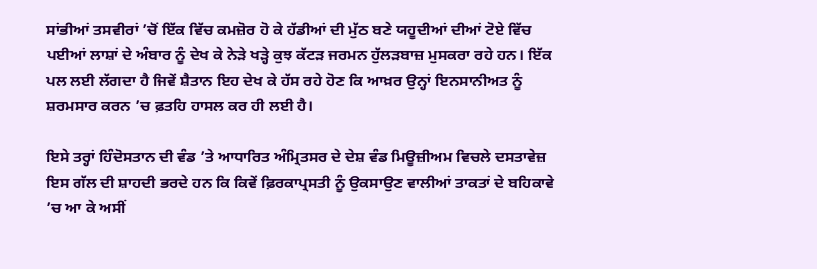ਸਾਂਭੀਆਂ ਤਸਵੀਰਾਂ ’ਚੋਂ ਇੱਕ ਵਿੱਚ ਕਮਜ਼ੋਰ ਹੋ ਕੇ ਹੱਡੀਆਂ ਦੀ ਮੁੱਠ ਬਣੇ ਯਹੂਦੀਆਂ ਦੀਆਂ ਟੋਏ ਵਿੱਚ ਪਈਆਂ ਲਾਸ਼ਾਂ ਦੇ ਅੰਬਾਰ ਨੂੰ ਦੇਖ ਕੇ ਨੇੜੇ ਖੜ੍ਹੇ ਕੁਝ ਕੱਟੜ ਜਰਮਨ ਹੁੱਲੜਬਾਜ਼ ਮੁਸਕਰਾ ਰਹੇ ਹਨ। ਇੱਕ ਪਲ ਲਈ ਲੱਗਦਾ ਹੈ ਜਿਵੇਂ ਸ਼ੈਤਾਨ ਇਹ ਦੇਖ ਕੇ ਹੱਸ ਰਹੇ ਹੋਣ ਕਿ ਆਖ਼ਰ ਉਨ੍ਹਾਂ ਇਨਸਾਨੀਅਤ ਨੂੰ ਸ਼ਰਮਸਾਰ ਕਰਨ ’ਚ ਫ਼ਤਹਿ ਹਾਸਲ ਕਰ ਹੀ ਲਈ ਹੈ।

ਇਸੇ ਤਰ੍ਹਾਂ ਹਿੰਦੋਸਤਾਨ ਦੀ ਵੰਡ ’ਤੇ ਆਧਾਰਿਤ ਅੰਮ੍ਰਿਤਸਰ ਦੇ ਦੇਸ਼ ਵੰਡ ਮਿਊਜ਼ੀਅਮ ਵਿਚਲੇ ਦਸਤਾਵੇਜ਼ ਇਸ ਗੱਲ ਦੀ ਸ਼ਾਹਦੀ ਭਰਦੇ ਹਨ ਕਿ ਕਿਵੇਂ ਫ਼ਿਰਕਾਪ੍ਰਸਤੀ ਨੂੰ ਉਕਸਾਉਣ ਵਾਲੀਆਂ ਤਾਕਤਾਂ ਦੇ ਬਹਿਕਾਵੇ ’ਚ ਆ ਕੇ ਅਸੀਂ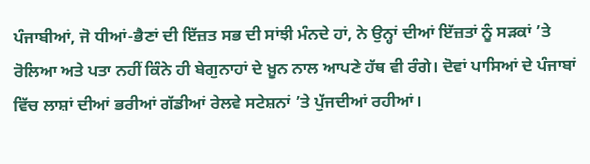ਪੰਜਾਬੀਆਂ, ਜੋ ਧੀਆਂ-ਭੈਣਾਂ ਦੀ ਇੱਜ਼ਤ ਸਭ ਦੀ ਸਾਂਝੀ ਮੰਨਦੇ ਹਾਂ, ਨੇ ਉਨ੍ਹਾਂ ਦੀਆਂ ਇੱਜ਼ਤਾਂ ਨੂੰ ਸੜਕਾਂ ’ਤੇ ਰੋਲਿਆ ਅਤੇ ਪਤਾ ਨਹੀਂ ਕਿੰਨੇ ਹੀ ਬੇਗੁਨਾਹਾਂ ਦੇ ਖ਼ੂਨ ਨਾਲ ਆਪਣੇ ਹੱਥ ਵੀ ਰੰਗੇ। ਦੋਵਾਂ ਪਾਸਿਆਂ ਦੇ ਪੰਜਾਬਾਂ ਵਿੱਚ ਲਾਸ਼ਾਂ ਦੀਆਂ ਭਰੀਆਂ ਗੱਡੀਆਂ ਰੇਲਵੇ ਸਟੇਸ਼ਨਾਂ ’ਤੇ ਪੁੱਜਦੀਆਂ ਰਹੀਆਂ।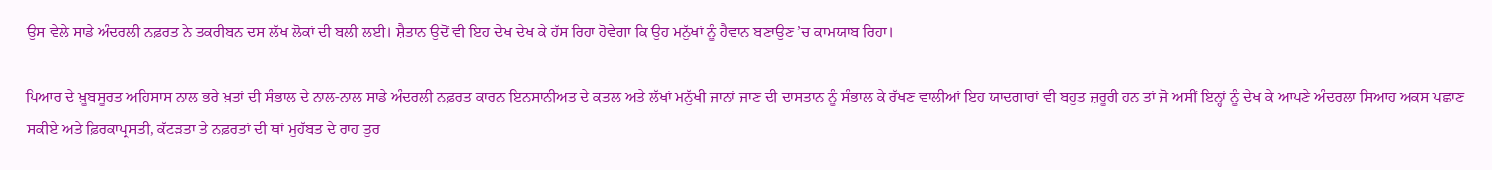ਉਸ ਵੇਲੇ ਸਾਡੇ ਅੰਦਰਲੀ ਨਫ਼ਰਤ ਨੇ ਤਕਰੀਬਨ ਦਸ ਲੱਖ ਲੋਕਾਂ ਦੀ ਬਲੀ ਲਈ। ਸ਼ੈਤਾਨ ਉਦੋਂ ਵੀ ਇਹ ਦੇਖ ਦੇਖ ਕੇ ਹੱਸ ਰਿਹਾ ਹੋਵੇਗਾ ਕਿ ਉਹ ਮਨੁੱਖਾਂ ਨੂੰ ਹੈਵਾਨ ਬਣਾਉਣ ’ਚ ਕਾਮਯਾਬ ਰਿਹਾ।

ਪਿਆਰ ਦੇ ਖ਼ੂਬਸੂਰਤ ਅਹਿਸਾਸ ਨਾਲ ਭਰੇ ਖ਼ਤਾਂ ਦੀ ਸੰਭਾਲ ਦੇ ਨਾਲ-ਨਾਲ ਸਾਡੇ ਅੰਦਰਲੀ ਨਫ਼ਰਤ ਕਾਰਨ ਇਨਸਾਨੀਅਤ ਦੇ ਕਤਲ ਅਤੇ ਲੱਖਾਂ ਮਨੁੱਖੀ ਜਾਨਾਂ ਜਾਣ ਦੀ ਦਾਸਤਾਨ ਨੂੰ ਸੰਭਾਲ ਕੇ ਰੱਖਣ ਵਾਲੀਆਂ ਇਹ ਯਾਦਗਾਰਾਂ ਵੀ ਬਹੁਤ ਜ਼ਰੂਰੀ ਹਨ ਤਾਂ ਜੋ ਅਸੀਂ ਇਨ੍ਹਾਂ ਨੂੰ ਦੇਖ ਕੇ ਆਪਣੇ ਅੰਦਰਲਾ ਸਿਆਹ ਅਕਸ ਪਛਾਣ ਸਕੀਏ ਅਤੇ ਫ਼ਿਰਕਾਪ੍ਰਸਤੀ, ਕੱਟੜਤਾ ਤੇ ਨਫ਼ਰਤਾਂ ਦੀ ਥਾਂ ਮੁਹੱਬਤ ਦੇ ਰਾਹ ਤੁਰ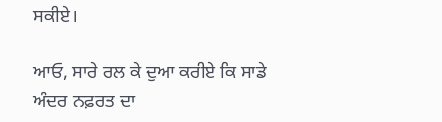ਸਕੀਏ।

ਆਓ, ਸਾਰੇ ਰਲ ਕੇ ਦੁਆ ਕਰੀਏ ਕਿ ਸਾਡੇ ਅੰਦਰ ਨਫ਼ਰਤ ਦਾ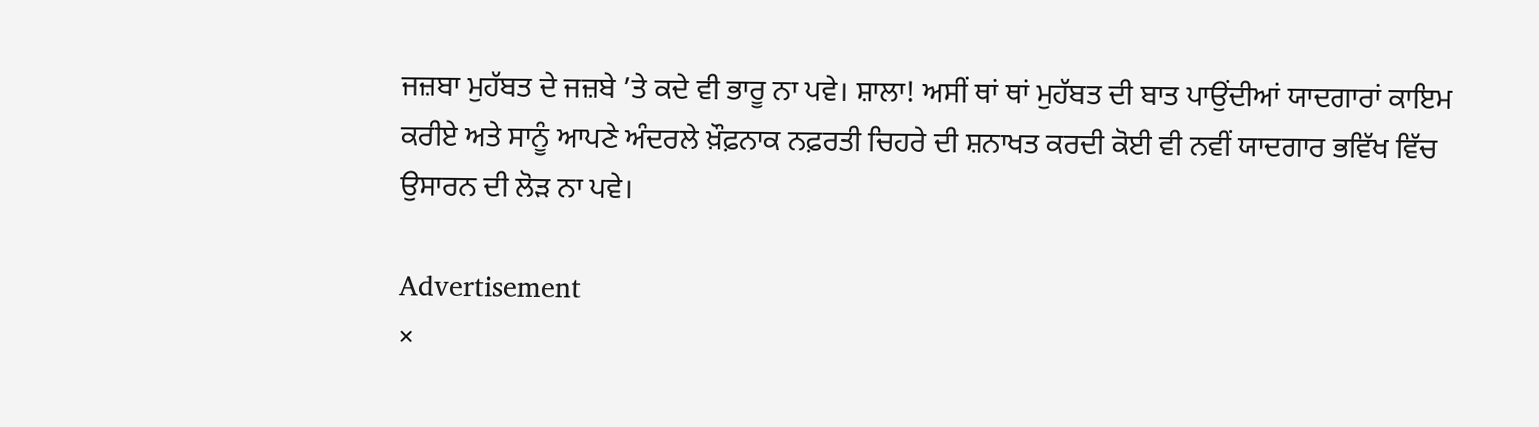ਜਜ਼ਬਾ ਮੁਹੱਬਤ ਦੇ ਜਜ਼ਬੇ ’ਤੇ ਕਦੇ ਵੀ ਭਾਰੂ ਨਾ ਪਵੇ। ਸ਼ਾਲਾ! ਅਸੀਂ ਥਾਂ ਥਾਂ ਮੁਹੱਬਤ ਦੀ ਬਾਤ ਪਾਉਂਦੀਆਂ ਯਾਦਗਾਰਾਂ ਕਾਇਮ ਕਰੀਏ ਅਤੇ ਸਾਨੂੰ ਆਪਣੇ ਅੰਦਰਲੇ ਖ਼ੌਫ਼ਨਾਕ ਨਫ਼ਰਤੀ ਚਿਹਰੇ ਦੀ ਸ਼ਨਾਖਤ ਕਰਦੀ ਕੋਈ ਵੀ ਨਵੀਂ ਯਾਦਗਾਰ ਭਵਿੱਖ ਵਿੱਚ ਉਸਾਰਨ ਦੀ ਲੋੜ ਨਾ ਪਵੇ।

Advertisement
×